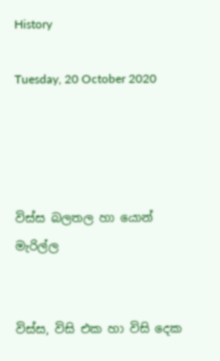History

Tuesday, 20 October 2020




විස්ස බලතල හා යොන් මැරිල්ල


විස්ස, විසි එක හා විසි දෙක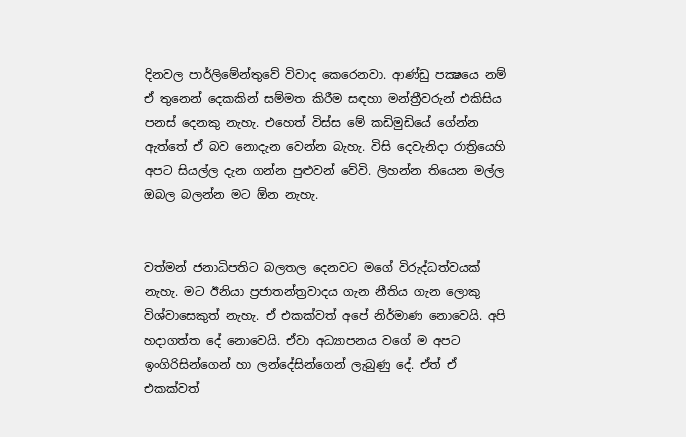දිනවල පාර්ලිමේන්තුවේ විවාද කෙරෙනවා. ආණ්ඩු පක්‍ෂයෙ නම් ඒ තුනෙන් දෙකකින් සම්මත කිරීම සඳහා මන්ත්‍රීවරුන් එකිසිය පනස් දෙනකු නැහැ. එහෙත් විස්ස මේ කඩිමුඩියේ ගේන්න ඇත්තේ ඒ බව නොදැන වෙන්න බැහැ. විසි දෙවැනිදා රාත්‍රියෙහි අපට සියල්ල දැන ගන්න පුළුවන් වේවි. ලිහන්න තියෙන මල්ල ඔබල බලන්න මට ඕන නැහැ.


වත්මන් ජනාධිපතිට බලතල දෙනවට මගේ විරුද්ධත්වයක් නැහැ. මට ඊනියා ප්‍රජාතන්ත්‍රවාදය ගැන නීතිය ගැන ලොකු විශ්වාසෙකුත් නැහැ. ඒ එකක්වත් අපේ නිර්මාණ නොවෙයි. අපි හදාගත්ත දේ නොවෙයි. ඒවා අධ්‍යාපනය වගේ ම අපට ඉංගිරිසින්ගෙන් හා ලන්දේසින්ගෙන් ලැබුණු දේ. ඒත් ඒ එකක්වත්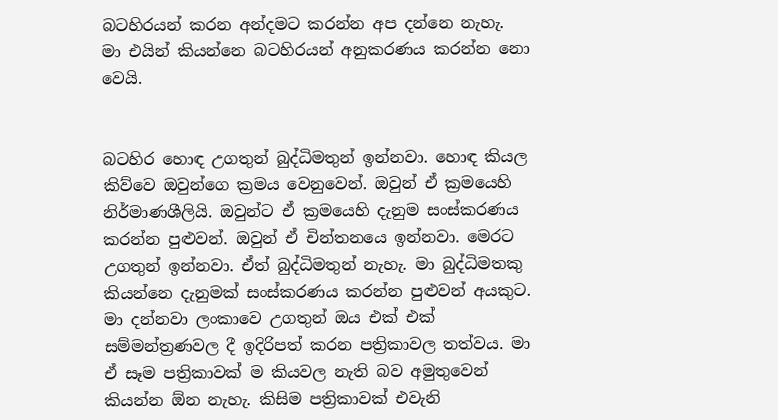බටහිරයන් කරන අන්දමට කරන්න අප දන්නෙ නැහැ. මා එයින් කියන්නෙ බටහිරයන් අනුකරණය කරන්න නො වෙයි.


බටහිර හොඳ උගතුන් බුද්ධිමතුන් ඉන්නවා. හොඳ කියල කිව්වෙ ඔවුන්ගෙ ක්‍රමය වෙනුවෙන්. ඔවුන් ඒ ක්‍රමයෙහි නිර්මාණශීලියි. ඔවුන්ට ඒ ක්‍රමයෙහි දැනුම සංස්කරණය කරන්න පුළුවන්. ඔවුන් ඒ චින්තනයෙ ඉන්නවා. මෙරට උගතුන් ඉන්නවා. ඒත් බුද්ධිමතුන් නැහැ. මා බුද්ධිමතකු කියන්නෙ දැනුමක් සංස්කරණය කරන්න පුළුවන් අයකුට. මා දන්නවා ලංකාවෙ උගතුන් ඔය එක් එක් සම්මන්ත්‍රණවල දී ඉදිරිපත් කරන පත්‍රිකාවල තත්වය. මා ඒ සෑම පත්‍රිකාවක් ම කියවල නැති බව අමුතුවෙන් කියන්න ඕන නැහැ. කිසිම පත්‍රිකාවක් එවැනි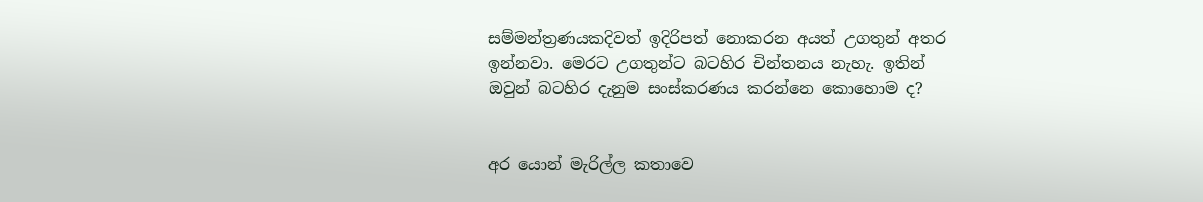සම්මන්ත්‍රණයකදිවත් ඉදිරිපත් නොකරන අයත් උගතුන් අතර ඉන්නවා. මෙරට උගතුන්ට බටහිර චින්තනය නැහැ. ඉතින් ඔවුන් බටහිර දැනුම සංස්කරණය කරන්නෙ කොහොම ද?


අර යොන් මැරිල්ල කතාවෙ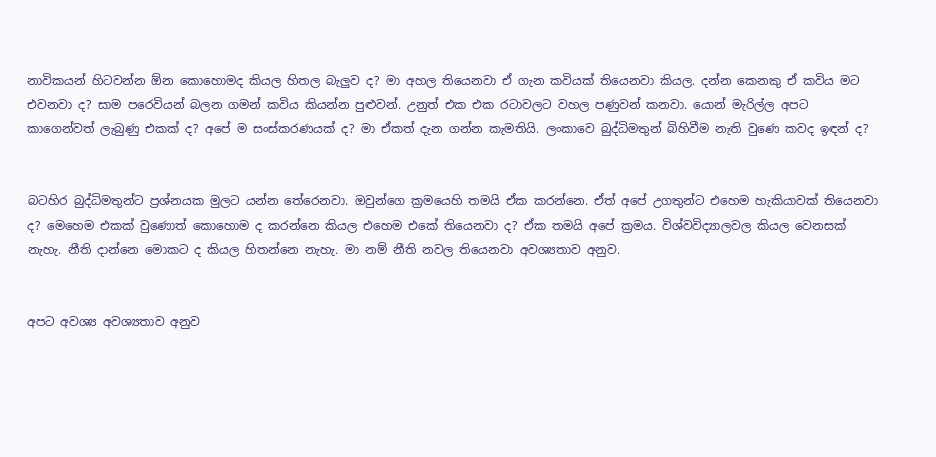නාවිකයන් හිටවන්න ඕන කොහොමද කියල හිතල බැලුව ද? මා අහල තියෙනවා ඒ ගැන කවියක් තියෙනවා කියල. දන්න කෙනකු ඒ කවිය මට එවනවා ද? සාම පරෙවියන් බලන ගමන් කවිය කියන්න පුළුවන්. උනුත් එක එක රටාවලට වහල පණුවන් කනවා. යොන් මැරිල්ල අපට කාගෙන්වත් ලැබුණු එකක් ද? අපේ ම සංස්කරණයක් ද? මා ඒකත් දැන ගන්න කැමතියි. ලංකාවෙ බුද්ධිමතුන් බිහිවීම නැති වුණෙ කවද ඉඳන් ද?


බටහිර බුද්ධිමතුන්ට ප්‍රශ්නයක මුලට යන්න තේරෙනවා. ඔවුන්ගෙ ක්‍රමයෙහි තමයි ඒක කරන්නෙ. ඒත් අපේ උගතුන්ට එහෙම හැකියාවක් තියෙනවා ද? මෙහෙම එකක් වුණොත් කොහොම ද කරන්නෙ කියල එහෙම එකේ තියෙනවා ද? ඒක තමයි අපේ ක්‍රමය. විශ්වවිද්‍යාලවල කියල වෙනසක් නැහැ. නීති දාන්නෙ මොකට ද කියල හිතන්නෙ නැහැ. මා නම් නීති නවල තියෙනවා අවශ්‍යතාව අනුව.


අපට අවශ්‍ය අවශ්‍යතාව අනුව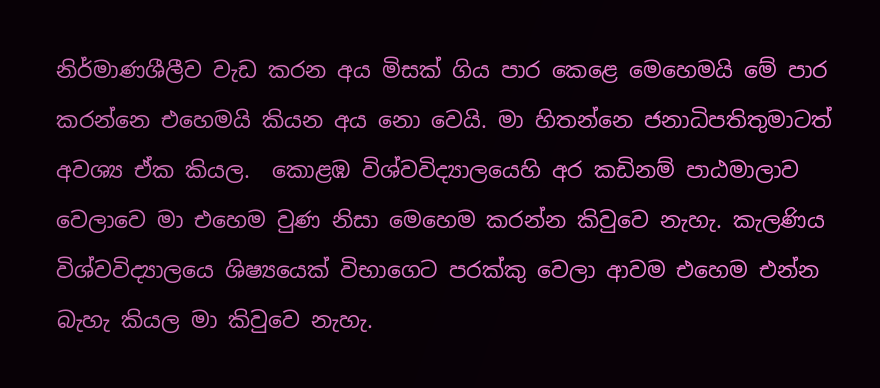නිර්මාණශීලීව වැඩ කරන අය මිසක් ගිය පාර කෙළෙ මෙහෙමයි මේ පාර කරන්නෙ එහෙමයි කියන අය නො වෙයි. මා හිතන්නෙ ජනාධිපතිතුමාටත් අවශ්‍ය ඒක කියල.  කොළඹ විශ්වවිද්‍යාලයෙහි අර කඩිනම් පාඨමාලාව වෙලාවෙ මා එහෙම වුණ නිසා මෙහෙම කරන්න කිවුවෙ නැහැ. කැලණිය විශ්වවිද්‍යාලයෙ ශිෂ්‍යයෙක් විභාගෙට පරක්කු වෙලා ආවම එහෙම එන්න බැහැ කියල මා කිවුවෙ නැහැ.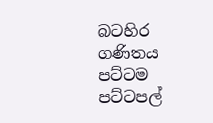බටහිර ගණිතය පට්ටම පට්ටපල්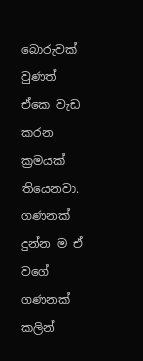බොරුවක් වුණත් ඒකෙ වැඩ කරන ක්‍රමයක් තියෙනවා. ගණනක් දුන්න ම ඒ වගේ ගණනක් කලින්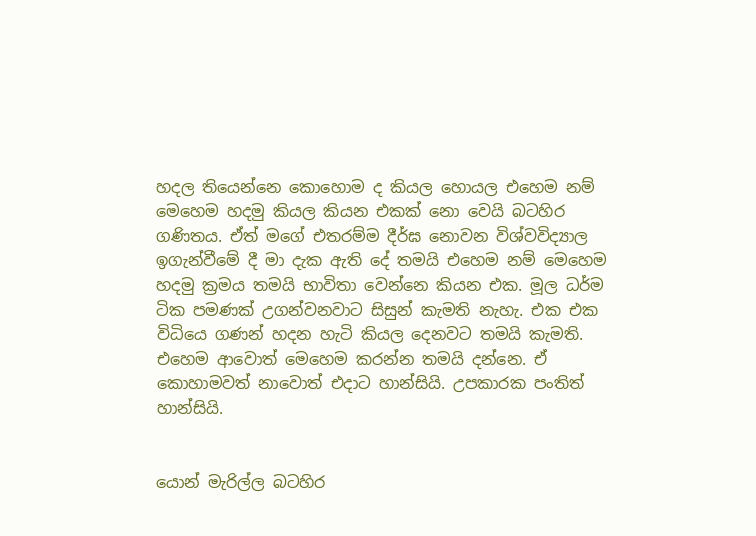හදල තියෙන්නෙ කොහොම ද කියල හොයල එහෙම නම් මෙහෙම හදමු කියල කියන එකක් නො වෙයි බටහිර ගණිතය. ඒත් මගේ එතරම්ම දීර්ඝ නොවන විශ්වවිද්‍යාල ඉගැන්වීමේ දී මා දැක ඇති දේ තමයි එහෙම නම් මෙහෙම හදමු ක්‍රමය තමයි භාවිතා වෙන්නෙ කියන එක. මූල ධර්ම ටික පමණක් උගන්වනවාට සිසුන් කැමති නැහැ. එක එක විධියෙ ගණන් හදන හැටි කියල දෙනවට තමයි කැමති. එහෙම ආවොත් මෙහෙම කරන්න තමයි දන්නෙ. ඒ කොහාමවත් නාවොත් එදාට හාන්සියි. උපකාරක පංතිත් හාන්සියි.


යොන් මැරිල්ල බටහිර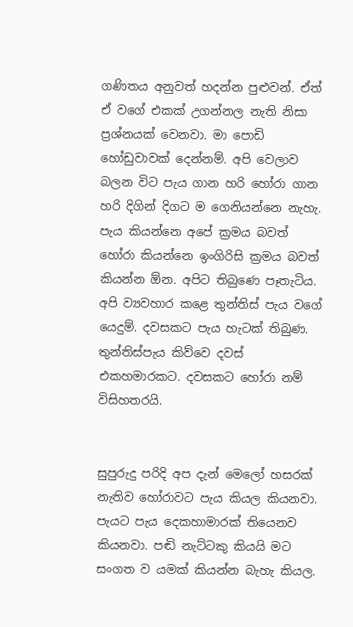ගණිතය අනුවත් හදන්න පුළුවන්. ඒත් ඒ වගේ එකක් උගන්නල නැති නිසා ප්‍රශ්නයක් වෙනවා. මා පොඩි හෝඩුවාවක් දෙන්නම්. අපි වෙලාව බලන විට පැය ගාන හරි හෝරා ගාන හරි දිගින් දිගට ම ගෙනියන්නෙ නැහැ. පැය කියන්නෙ අපේ ක්‍රමය බවත් හෝරා කියන්නෙ ඉංගිරිසි ක්‍රමය බවත් කියන්න ඕන. අපිට තිබුණෙ පෑතැටිය. අපි ව්‍යවහාර කළෙ තුන්තිස් පැය වගේ යෙදුම්. දවසකට පැය හැටක් තිබුණ. තුන්තිස්පැය කිව්වෙ දවස් එකහමාරකට. දවසකට හෝරා නම් විසිහතරයි.


සුපුරුදු පරිදි අප දැන් මෙලෝ හසරක් නැතිව හෝරාවට පැය කියල කියනවා. පැයට පැය දෙකහාමාරක් තියෙනව කියනවා. පඬි නැට්ටකු කියයි මට සංගත ව යමක් කියන්න බැහැ කියල.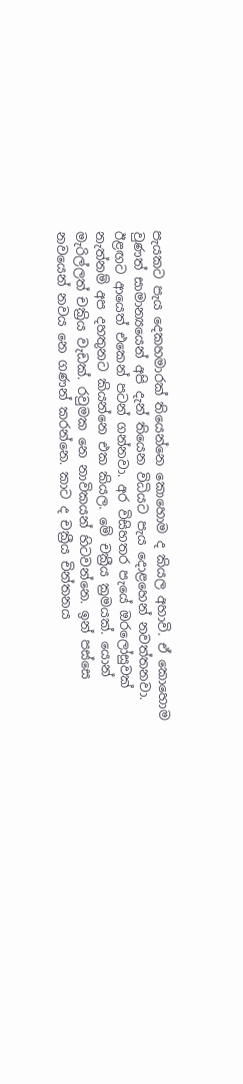පැයකට පැය දෙකහමාරක් තියෙන්නෙ කොහොම ද කියල අහාවි. ඒ කොහොම වුණත් සාමාන්‍යයෙන් අපි දැන් තියෙන විධියට පැය දොළහෙන් නවත්තනවා. ඊළඟට ආයෙත් එකෙන් පටන් ගන්නවා. අර විසිහතර පැයේ ඔරලෝසුවක් නැත්නම් අප දහතුනට කියන්නෙ එක කියල. මේ චක්‍රීය ක්‍රමයක්. යොන් මැරිල්ලත් චක්‍රිය වැඩක්. රවුමක නෙ නාවිකයන් හිටවන්නෙ. ඉන් පස්සෙ නවයෙන් නවය නෙ ගණන් කරන්නෙ. කාට ද චක්‍රීය චින්තනය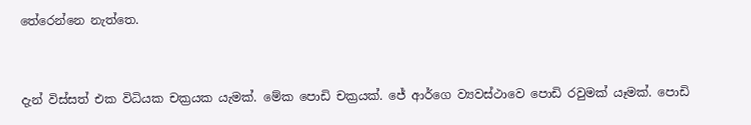තේරෙන්නෙ නැත්තෙ.


දැන් විස්සත් එක විධියක චක්‍රයක යැමක්. මේක පොඩි චක්‍රයක්. ජේ ආර්ගෙ ව්‍යවස්ථාවෙ පොඩි රවුමක් යෑමක්. පොඩි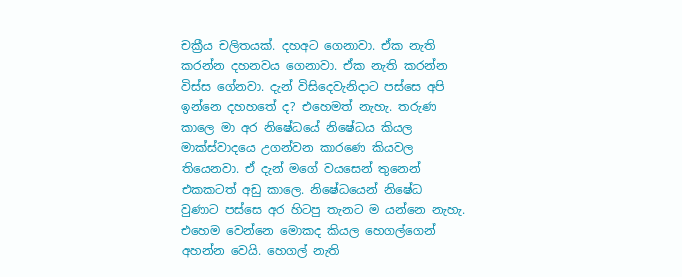චක්‍රීය චලිතයක්. දහඅට ගෙනාවා. ඒක නැති කරන්න දහනවය ගෙනාවා. ඒක නැති කරන්න විස්ස ගේනවා. දැන් විසිදෙවැනිදාට පස්සෙ අපි ඉන්නෙ දහහතේ ද? එහෙමත් නැහැ. තරුණ කාලෙ මා අර නිෂේධයේ නිෂේධය කියල මාක්ස්වාදයෙ උගන්වන කාරණෙ කියවල තියෙනවා. ඒ දැන් මගේ වයසෙන් තුනෙන් එකකටත් අඩු කාලෙ. නිෂේධයෙන් නිෂේධ වුණාට පස්සෙ අර හිටපු තැනට ම යන්නෙ නැහැ. එහෙම වෙන්නෙ මොකද කියල හෙගල්ගෙන් අහන්න වෙයි. හෙගල් නැති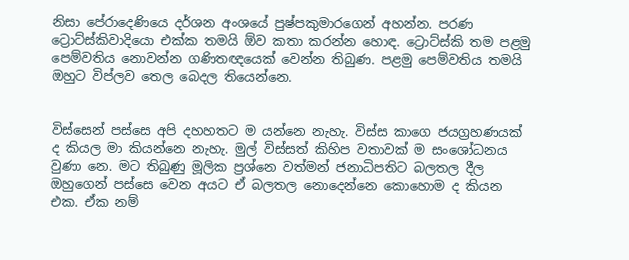නිසා පේරාදෙණියෙ දර්ශන අංශයේ පුෂ්පකුමාරගෙන් අහන්න. පරණ ට්‍රොට්ස්කිවාදියො එක්ක තමයි ඕව කතා කරන්න හොඳ. ට්‍රොට්ස්කි තම පළමු පෙම්වතිය නොවන්න ගණිතඥයෙක් වෙන්න තිබුණ. පළමු පෙම්වතිය තමයි ඔහුට විප්ලව තෙල බෙදල තියෙන්නෙ.


විස්සෙන් පස්සෙ අපි දහහතට ම යන්නෙ නැහැ. විස්ස කාගෙ ජයග්‍රහණයක් ද කියල මා කියන්නෙ නැහැ. මුල් විස්සත් කිහිප වතාවක් ම සංශෝධනය වුණා නෙ. මට තිබුණු මූලික ප්‍රශ්නෙ වත්මන් ජනාධිපතිට බලතල දීල ඔහුගෙන් පස්සෙ වෙන අයට ඒ බලතල නොදෙන්නෙ කොහොම ද කියන එක. ඒක නම්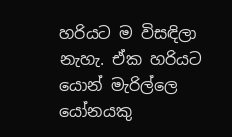හරියට ම විසඳිලා නැහැ. ඒක හරියට යොන් මැරිල්ලෙ යෝනයකු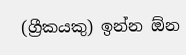(ග්‍රීකයකු) ඉන්න ඕන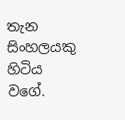තැන සිංහලයකු හිටිය වගේ.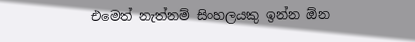එමෙත් නැත්නම් සිංහලයකු ඉන්න ඕන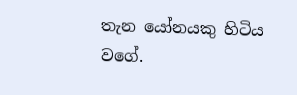තැන යෝනයකු හිටිය වගේ.